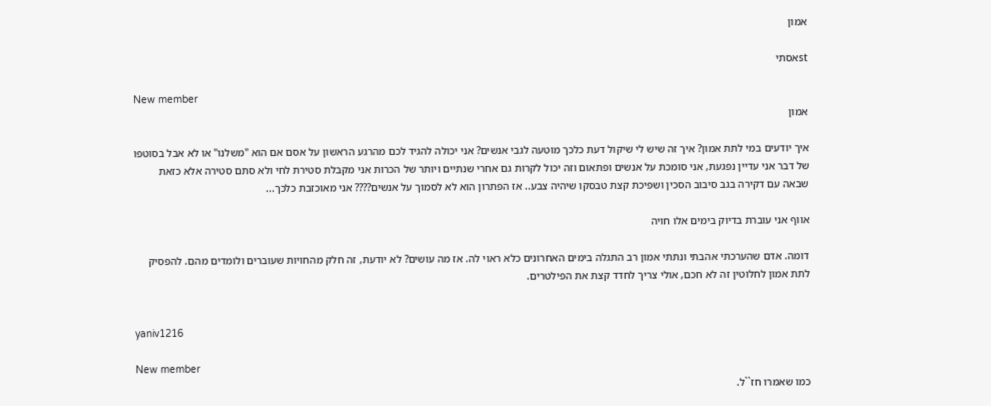אמון

stאסתי

New member
אמון

איך יודעים במי לתת אמון? איך זה שיש לי שיקול דעת כלכך מוטעה לגבי אנשים? אני יכולה להגיד לכם מהרגע הראשון על אסם אם הוא "משלנו" או לא אבל בסוטפו של דבר אני עדיין נפגעת, אני סומכת על אנשים ופתאום וזה יכול לקרות גם אחרי שנתיים ויותר של הכרות אני מקבלת סטירת לחי ולא סתם סטירה אלא כזאת שבאה עם דקירה בגב סיבוב הסכין ושפיכת קצת טבסקו שיהיה צבע.. אז הפתרון הוא לא לסמוך על אנשים???? אני מאוכזבת כלכך...

אווף אני עוברת בדיוק בימים אלו חויה

דומה. אדם שהערכתי אהבתי ונתתי אמון רב התגלה בימים האחרונים כלא ראוי לה. אז מה עושים? לא יודעת, זה חלק מהחויות שעוברים ולומדים מהם. להפסיק לתת אמון לחלוטין זה לא חכם, אולי צריך לחדד קצת את הפילטרים.


yaniv1216

New member
כמו שאמרו חז``ל.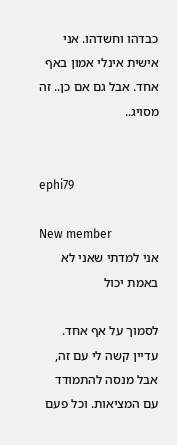כבדהו וחשדהו. אני אישית אינלי אמון באף אחד. אבל גם אם כן.. זה מסויג..


ephi79

New member
אני למדתי שאני לא באמת יכול

לסמוך על אף אחד. עדיין קשה לי עם זה, אבל מנסה להתמודד עם המציאות. וכל פעם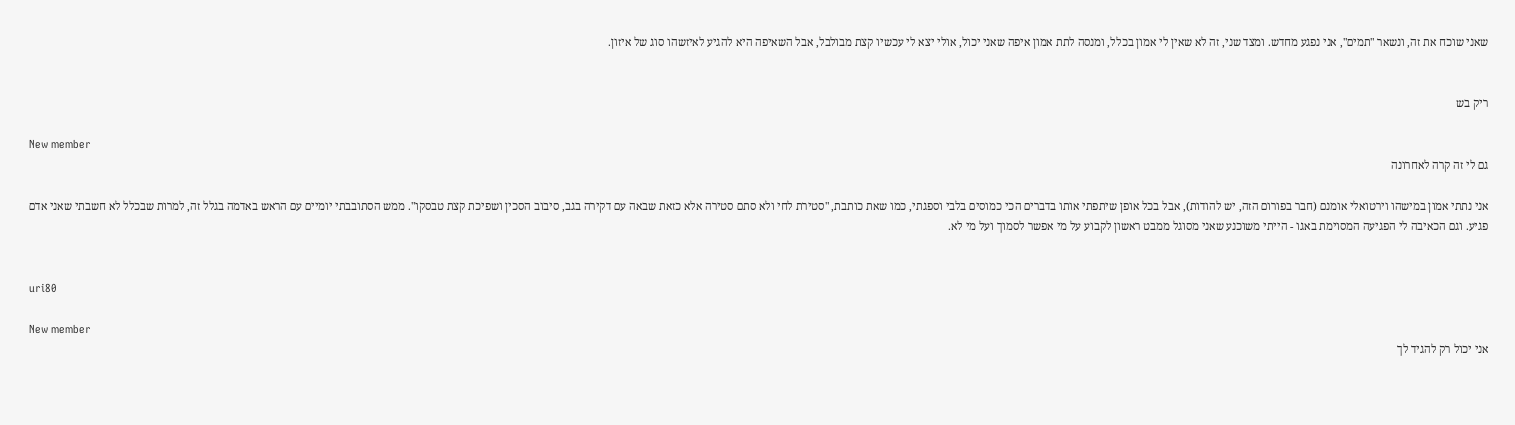שאני שוכח את זה, ונשאר "תמים", אני נפגע מחדש. ומצד שני, זה לא שאין לי אמון בכלל, ומנסה לתת אמון איפה שאני יכול, אולי יצא לי עכשיו קצת מבולבל, אבל השאיפה היא להגיע לאיזשהו סוג של איזון.


ריק בש

New member
גם לי זה קרה לאחרונה

אני נתתי אמון במישהו וירטואלי אומנם (חבר בפורום הזה, יש להודות), אבל בכל אופן שיתפתי אותו בדברים הכי כמוסים בלבי וספגתי, כמו שאת כותבת, "סטירת לחי ולא סתם סטירה אלא כזאת שבאה עם דקירה בגב, סיבוב הסכין ושפיכת קצת טבסקו". ממש הסתובבתי יומיים עם הראש באדמה בגלל זה, למרות שבכלל לא חשבתי שאני אדם פגיע. וגם הכאיבה לי הפגיעה המסוימת באגו - הייתי משוכנע שאני מסוגל ממבט ראשון לקבוע על מי אפשר לסמוך ועל מי לא.


uri80

New member
אני יכול רק להגיד לך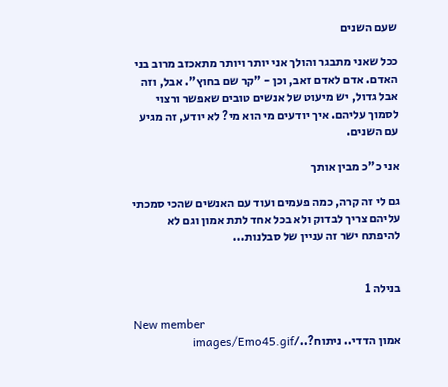שעם השנים

ככל שאני מתבגר והולך אני יותר ויותר מתאכזב מרוב בני האדם. אדם לאדם זאב, וכן - "קר שם בחוץ". אבל, וזה אבל גדול, יש מיעוט של אנשים טובים שאפשר ורצוי לסמוך עליהם. איך יודעים מי הוא מי? לא יודע, זה מגיע עם השנים.

אני כ"כ מבין אותך

גם לי זה קרה, כמה פעמים ועוד עם האנשים שהכי סמכתי עליהם צריך לבדוק ולא בכל אחד לתת אמון וגם לא להיפתח ישר זה עניין של סבלנות...


בנילה 1

New member
אמון הדדי.. ניתוח?../images/Emo45.gif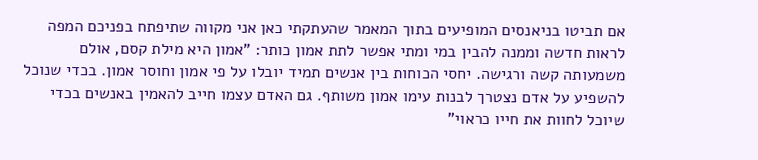אם תביטו בניאנסים המופיעים בתוך המאמר שהעתקתי כאן אני מקווה שתיפתח בפניכם המפה לראות חדשה וממנה להבין במי ומתי אפשר לתת אמון כותר: "אמון היא מילת קסם, אולם משמעותה קשה ורגישה. יחסי הכוחות בין אנשים תמיד יובלו על פי אמון וחוסר אמון. בכדי שנוכל להשפיע על אדם נצטרך לבנות עימו אמון משותף. גם האדם עצמו חייב להאמין באנשים בכדי שיוכל לחוות את חייו כראוי"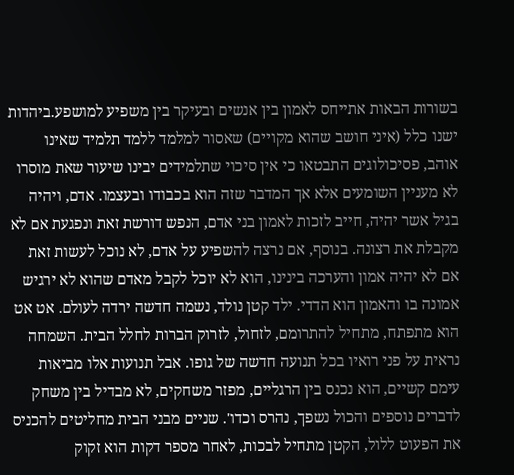בשורות הבאות אתייחס לאמון בין אנשים ובעיקר בין משפיע למושפע.ביהדות ישנו כלל (איני חושב שהוא מקויים) שאסור למלמד ללמד תלמיד שאינו אוהב, פסיכולוגים התבטאו כי אין סיכוי שתלמידים יבינו שיעור שאת מוסרו לא מעניין השומעים אלא אך המדבר שזה הוא בכבודו ובעצמו. אדם, ויהיה בגיל אשר יהיה, חייב לזכות לאמון בני אדם, הנפש דורשת זאת ונפגעת אם לא מקבלת את רצונה. בנוסף, אם נרצה להשפיע על אדם, לא נוכל לעשות זאת אם לא יהיה אמון והערכה בינינו, הוא לא יוכל לקבל מאדם שהוא לא ירגיש אמונה בו והאמון הוא הדדי. ילד קטן נולד, נשמה חדשה ירדה לעולם. אט אט הוא מתפתח, מתחיל להתרומם, לזחול, לזרוק הברות לחלל הבית. השמחה נראית על פני רואיו בכל תנועה חדשה של גופו. אבל תנועות אלו מביאות עימם קשיים, הוא נכנס בין הרגליים, מפזר משחקים, לא מבדיל בין משחק לדברים נוספים והכול נשפך, נהרס וכדו'. שניים מבני הבית מחליטים להכניס את הפעוט ללול, הקטן מתחיל לבכות, לאחר מספר דקות הוא זקוק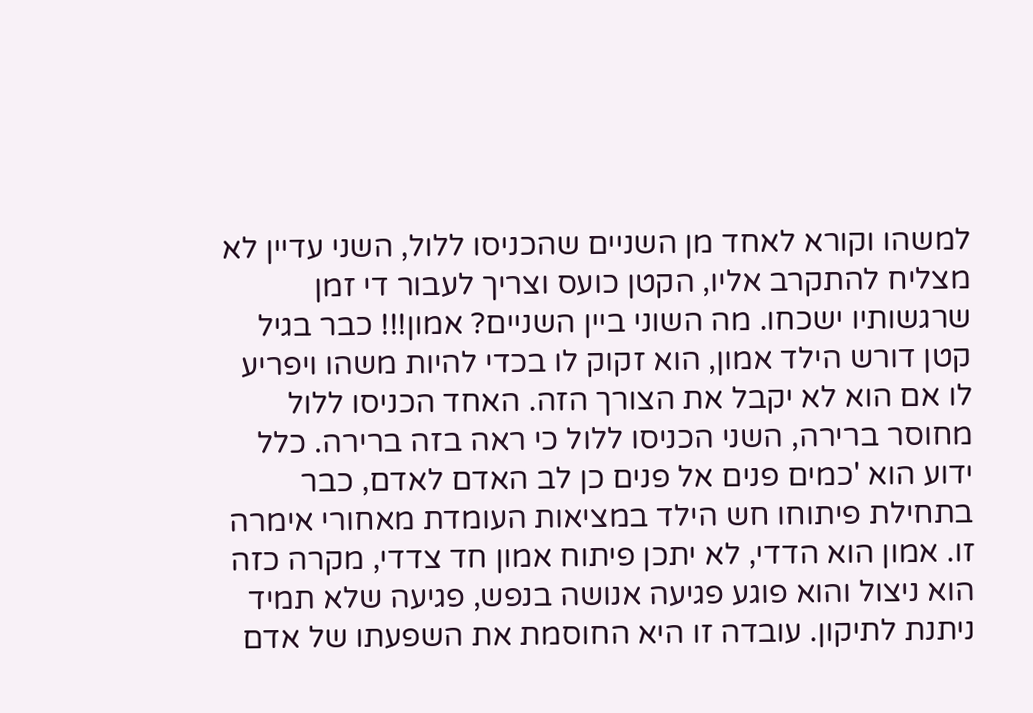למשהו וקורא לאחד מן השניים שהכניסו ללול, השני עדיין לא מצליח להתקרב אליו, הקטן כועס וצריך לעבור די זמן שרגשותיו ישכחו. מה השוני ביין השניים? אמון!!! כבר בגיל קטן דורש הילד אמון, הוא זקוק לו בכדי להיות משהו ויפריע לו אם הוא לא יקבל את הצורך הזה. האחד הכניסו ללול מחוסר ברירה, השני הכניסו ללול כי ראה בזה ברירה. כלל ידוע הוא 'כמים פנים אל פנים כן לב האדם לאדם, כבר בתחילת פיתוחו חש הילד במציאות העומדת מאחורי אימרה זו. אמון הוא הדדי, לא יתכן פיתוח אמון חד צדדי, מקרה כזה הוא ניצול והוא פוגע פגיעה אנושה בנפש, פגיעה שלא תמיד ניתנת לתיקון. עובדה זו היא החוסמת את השפעתו של אדם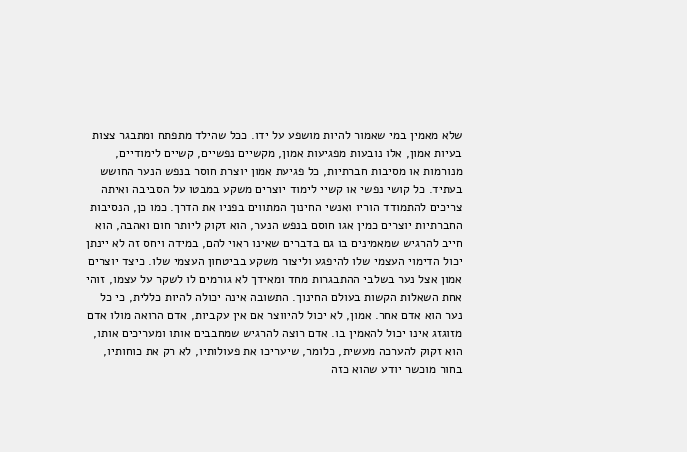שלא מאמין במי שאמור להיות מושפע על ידו. ככל שהילד מתפתח ומתבגר צצות בעיות אמון, אלו נובעות מפגיעות אמון, מקשיים נפשיים, קשיים לימודיים, מנורמות או מסיבות חברתיות, כל פגיעת אמון יוצרת חוסר בנפש הנער החושש בעתיד. כל קושי נפשי או קשיי לימוד יוצרים משקע במבטו על הסביבה ואיתה צריכים להתמודד הוריו ואנשי החינוך המתווים בפניו את הדרך. כמו כן, הנסיבות החברתיות יוצרים כמין אגו חוסם בנפש הנער, הוא זקוק ליותר חום ואהבה, הוא חייב להרגיש שמאמינים בו גם בדברים שאינו ראוי להם, במידה ויחס זה לא יינתן יכול הדימוי העצמי שלו להיפגע וליצור משקע בביטחון העצמי שלו. כיצד יוצרים אמון אצל נער בשלבי ההתבגרות מחד ומאידך לא גורמים לו לשקר על עצמו, זוהי אחת השאלות הקשות בעולם החינוך. התשובה אינה יכולה להיות כללית, כי כל נער הוא אדם אחר. אמון, לא יכול להיווצר אם אין עקביות, אדם הרואה מולו אדם מזוגזג אינו יכול להאמין בו. אדם רוצה להרגיש שמחבבים אותו ומעריכים אותו, הוא זקוק להערכה מעשית, כלומר, שיעריכו את פעולותיו, לא רק את כוחותיו, בחור מוכשר יודע שהוא כזה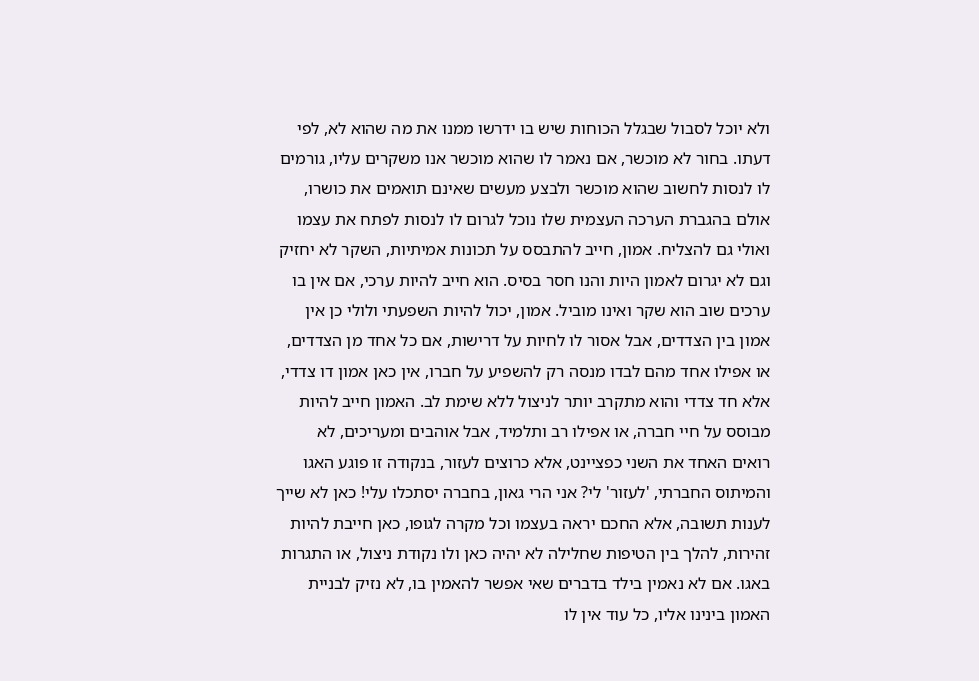ולא יוכל לסבול שבגלל הכוחות שיש בו ידרשו ממנו את מה שהוא לא, לפי דעתו. בחור לא מוכשר, אם נאמר לו שהוא מוכשר אנו משקרים עליו, גורמים לו לנסות לחשוב שהוא מוכשר ולבצע מעשים שאינם תואמים את כושרו, אולם בהגברת הערכה העצמית שלו נוכל לגרום לו לנסות לפתח את עצמו ואולי גם להצליח. אמון, חייב להתבסס על תכונות אמיתיות, השקר לא יחזיק וגם לא יגרום לאמון היות והנו חסר בסיס. הוא חייב להיות ערכי, אם אין בו ערכים שוב הוא שקר ואינו מוביל. אמון, יכול להיות השפעתי ולולי כן אין אמון בין הצדדים, אבל אסור לו לחיות על דרישות, אם כל אחד מן הצדדים, או אפילו אחד מהם לבדו מנסה רק להשפיע על חברו, אין כאן אמון דו צדדי, אלא חד צדדי והוא מתקרב יותר לניצול ללא שימת לב. האמון חייב להיות מבוסס על חיי חברה, או אפילו רב ותלמיד, אבל אוהבים ומעריכים, לא רואים האחד את השני כפציינט, אלא כרוצים לעזור, בנקודה זו פוגע האגו והמיתוס החברתי, 'לעזור' לי? אני הרי גאון, בחברה יסתכלו עלי! כאן לא שייך לענות תשובה, אלא החכם יראה בעצמו וכל מקרה לגופו, כאן חייבת להיות זהירות, להלך בין הטיפות שחלילה לא יהיה כאן ולו נקודת ניצול, או התגרות באגו. אם לא נאמין בילד בדברים שאי אפשר להאמין בו, לא נזיק לבניית האמון בינינו אליו, כל עוד אין לו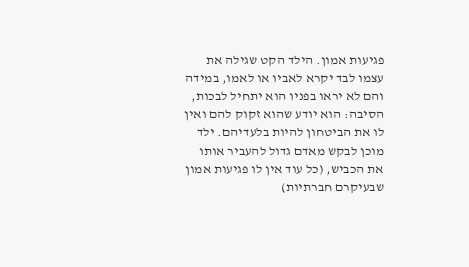פגיעות אמון. הילד הקט שגילה את עצמו לבד יקרא לאביו או לאמו, במידה והם לא יראו בפניו הוא יתחיל לבכות, הסיבה: הוא יודע שהוא זקוק להם ואין לו את הביטחון להיות בלעדיהם. ילד מוכן לבקש מאדם גדול להעביר אותו את הכביש, (כל עוד אין לו פגיעות אמון שבעיקרם חברתיות)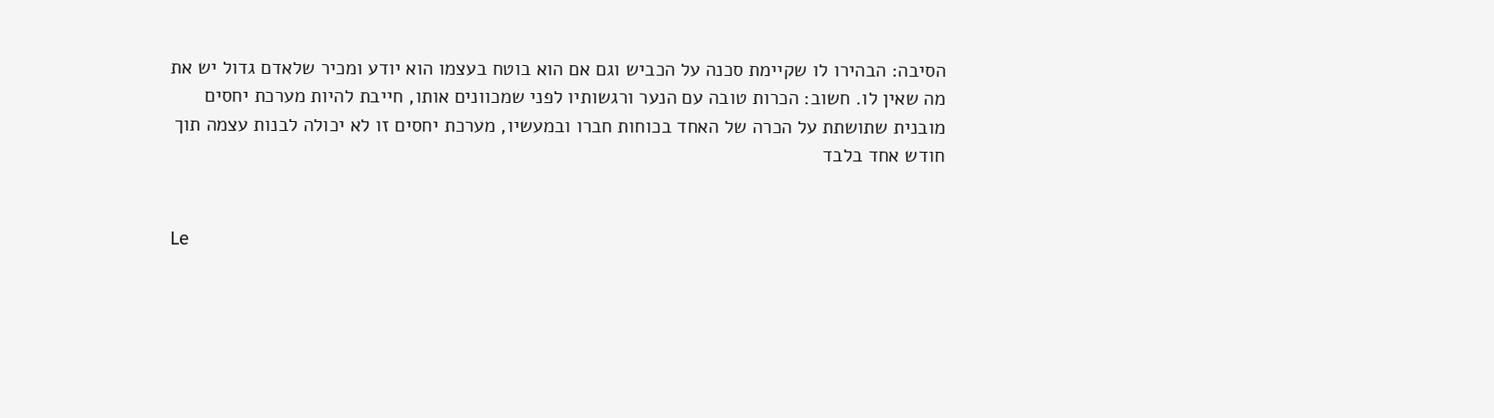הסיבה: הבהירו לו שקיימת סכנה על הכביש וגם אם הוא בוטח בעצמו הוא יודע ומכיר שלאדם גדול יש את מה שאין לו. חשוב: הכרות טובה עם הנער ורגשותיו לפני שמכוונים אותו, חייבת להיות מערכת יחסים מובנית שתושתת על הכרה של האחד בכוחות חברו ובמעשיו, מערכת יחסים זו לא יכולה לבנות עצמה תוך חודש אחד בלבד


Le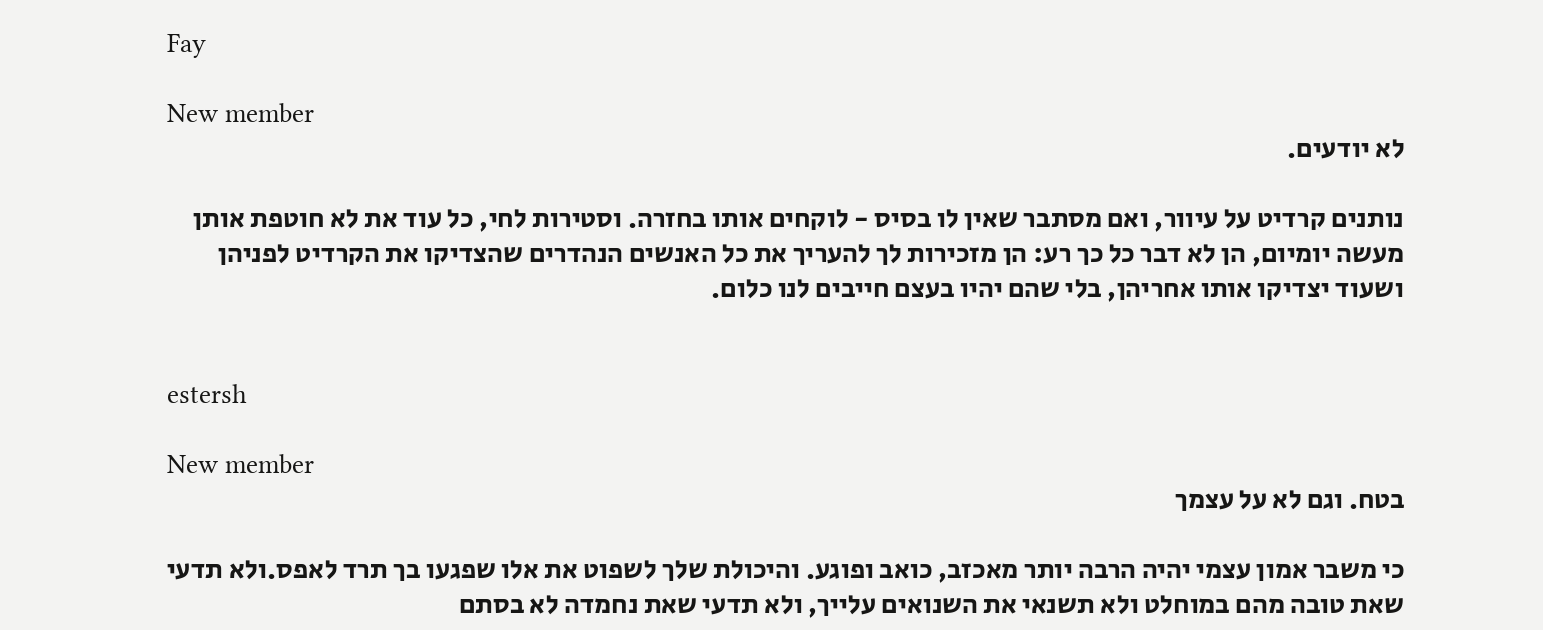Fay

New member
לא יודעים.

נותנים קרדיט על עיוור, ואם מסתבר שאין לו בסיס - לוקחים אותו בחזרה. וסטירות לחי, כל עוד את לא חוטפת אותן מעשה יומיום, הן לא דבר כל כך רע: הן מזכירות לך להעריך את כל האנשים הנהדרים שהצדיקו את הקרדיט לפניהן ושעוד יצדיקו אותו אחריהן, בלי שהם יהיו בעצם חייבים לנו כלום.


estersh

New member
בטח. וגם לא על עצמך

כי משבר אמון עצמי יהיה הרבה יותר מאכזב, כואב ופוגע. והיכולת שלך לשפוט את אלו שפגעו בך תרד לאפס.ולא תדעי שאת טובה מהם במוחלט ולא תשנאי את השנואים עלייך, ולא תדעי שאת נחמדה לא בסתם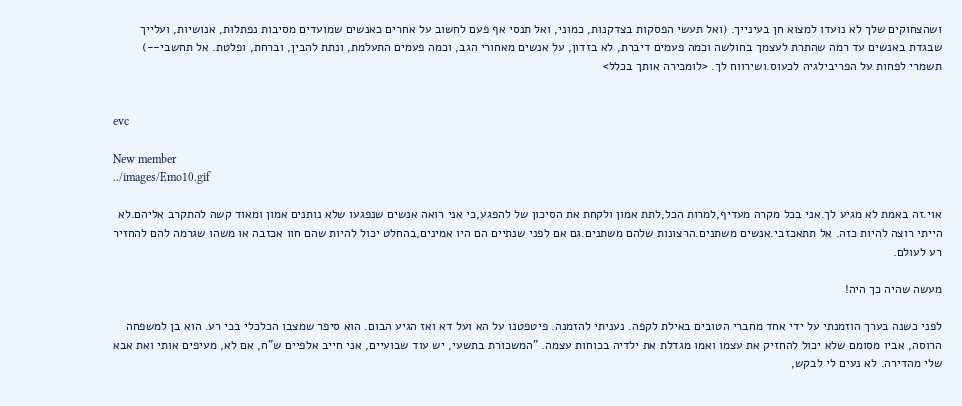ושהצחוקים שלך לא נועדו למצוא חן בעינייך. (ואל תעשי הפסקות בצדקנות, כמוני, ואל תנסי אף פעם לחשוב על אחרים כאנשים שמועדים מסיבות נפתלות, אנושיות, ועלייך שבגדת באנשים עד רמה שהתרת לעצמך בחולשה וכמה פעמים דיברת, לא בזדון, על אנשים מאחורי הגב, וכמה פעמים התעלמת, ונתת להבין, וברחת, ופלטת. אל תחשבי--) תשמרי לפחות על הפריבילגיה לכעוס.ושירווח לך. <לומכירה אותך בכלל>


evc

New member
../images/Emo10.gif

אוי.זה באמת לא מגיע לך.אני בכל מקרה מעדיף,למרות הכל,לתת אמון ולקחת את הסיכון של להפגע,כי אני רואה אנשים שנפגעו שלא נותנים אמון ומאוד קשה להתקרב אליהם.לא הייתי רוצה להיות כזה. אל תתאכזבי.אנשים משתנים.הרצונות שלהם משתנים.גם אם לפני שנתיים הם היו אמינים,בהחלט יכול להיות שהם חוו אכזבה או משהו שגרמה להם להחזיר רע לעולם.

מעשה שהיה כך היה!

לפני כשנה בערך הוזמנתי על ידי אחד מחברי הטובים באילת לקפה. נעניתי להזמנה. פיטפטנו על הא ועל דא ואז הגיע הבום. הוא סיפר שמצבו הכלכלי בכי רע. הוא בן למשפחה הרוסה, אביו מסומם שלא יכול להחזיק את עצמו ואמו מגדלת את ילדיה בכוחות עצמה. "המשכורת בתשעי, יש עוד שבועיים, אני חייב אלפיים ש"ח, אם לא, מעיפים אותי ואת אבא שלי מהדירה. לא נעים לי לבקש,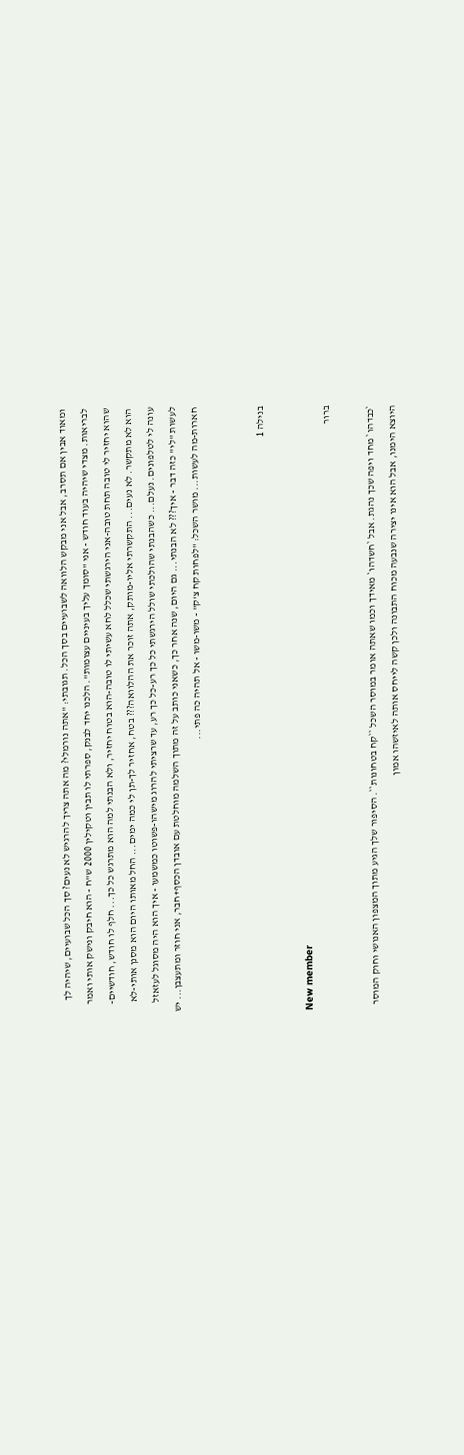ומאוד אבין אם תסרב, אבל אני מבקש הלוואה לשבועיים בסך הכל. תגובתי: "אתה נורמלי? מה אתה צריך להרגיש לא נעים? סך הכל שבועיים, שיהיה לך לבריאות. מצדי שיהיה בעוד חודש - אני "סומך עליך בעיניים עצומות". הלכנו יחד לבנק, ספרתי לו תבין וטקילין 2000 ש"ח - הוא חיבק ונישק אותי ואמר שהוא יחזיר לי טובה תחת טובה-אני הירגשתי שכלל לחא עשיתי לו טובה-הוא בטוח יחזיר, ולא הבנתי למה הוא מתרגש כל כך... חלף לו חודש, חודשיים-הוא לא מתקשר. לא נעים... התקשרתי אליו-מותק, אתה זוכר את ההלוואה??? בטח, אחזיר לך-תן לי כמה ימים... החל מאותו היום הוא מסנן אותי-לא עונה לי לטלפונים. נעלם... כשהבנתי שהולכתי שולל הירגשתי כל כך רע-כל כך רע, עד שרציתי להרוג מישהו-פשוטו כמשמעו - איך הוא היה מסוגל לעזאזל לעשות "לי" כזה דבר - איך??? לא הבנתי... גם היום, שנה אחר כך, כשאני כותב על זה מתוך השלמה מוחלטת עם אובדן הכסף+חבר, אני חוזר ומתעצבן... יש חארות-מה לעשות... מושר השכל: "לפחות קח צ'ק" - משו-משו - אל תהיה כה פתי...


בנילה 1

New member
ברור

`כבדהו` מחד ויפה שכך נהגת. אבל `חשדהו` מאידך וכמו שאתה אומר במוסר השכל ``קח בטחונות``. הסיפור שלך הגיע מתוך המצפון האנושי וחוק המוסר היוצא הימנו, אבל הוא אינו יצירה שנבעה מכוח התבונה ולכן קשה לייחס אותה לאיזשהו אמון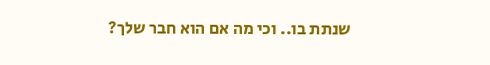שנתת בו.. וכי מה אם הוא חבר שלך?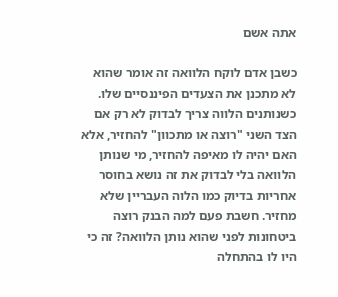אתה אשם

כשבן אדם לוקח הלוואה זה אומר שהוא לא מתכנן את הצעדים הפיננסיים שלו. כשנותנים הלווה צריך לבדוק לא רק אם הצד השני "רוצה או מתכוון" להחזיר, אלא האם יהיה לו מאיפה להחזיר, מי שנותן הלוואה בלי לבדוק את זה נושא בחוסר אחריות בדיוק כמו הלוה העבריין שלא מחזיר. חשבת פעם למה הבנק רוצה ביטחונות לפני שהוא נותן הלוואה? זה כי היו לו בהתחלה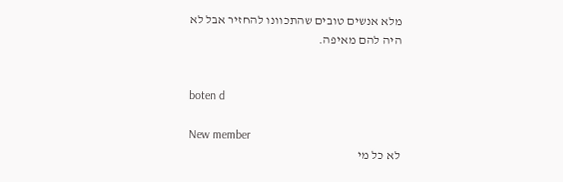מלא אנשים טובים שהתכוונו להחזיר אבל לא היה להם מאיפה.


boten d

New member
לא כל מי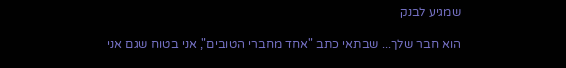שמגיע לבנק

הוא חבר שלך... שבתאי כתב "אחד מחברי הטובים", אני בטוח שגם אני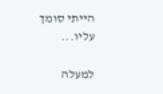הייתי סומך עליו...

למעלה